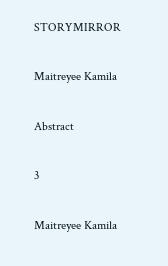STORYMIRROR

Maitreyee Kamila

Abstract

3

Maitreyee Kamila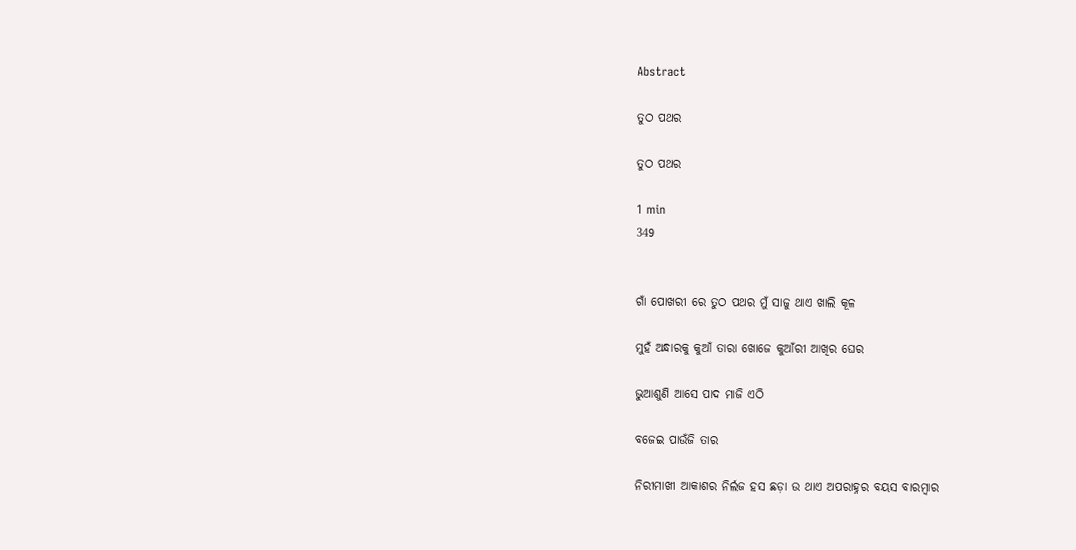Abstract

ତୁଠ ପଥର

ତୁଠ ପଥର

1 min
349


ଗାଁ ପୋଖରୀ ରେ ତୁଠ ପଥର ମୁଁ ସାଜୁ ଥାଏ ଖାଲି କୂଳ

ମୁହଁ ଅନ୍ଧାରକୁ କୁଆଁ ତାରା ଖୋଜେ କୁଆଁରୀ ଆଖିର ଘେର

ଭୁଆଶୁଣି ଆସେ ପାଦ ମାଜି ଏଠି

ବଜେଇ ପାଉଁଜି ତାର

ନିରୀମାଖୀ ଆକାଶର ନିର୍ଲଜ ହସ ଛଡ଼ା ଉ ଥାଏ ଅପରାହ୍ନର ବୟସ ବାରମ୍ବାର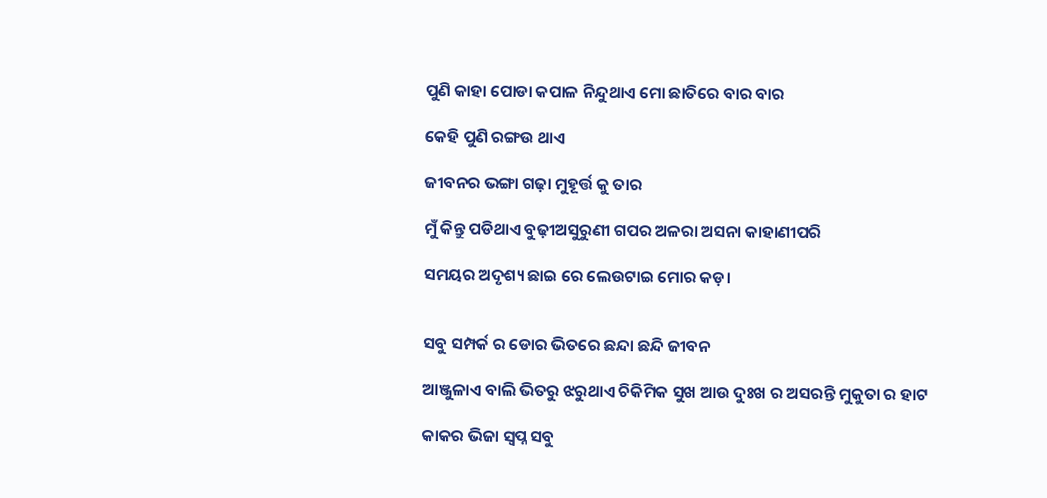ପୁଣି କାହା ପୋଡା କପାଳ ନିନ୍ଦୁଥାଏ ମୋ ଛାତିରେ ବାର ବାର

କେହି ପୁଣି ରଙ୍ଗଉ ଥାଏ

ଜୀବନର ଭଙ୍ଗା ଗଢ଼ା ମୁହୂର୍ତ୍ତ କୁ ତାର

ମୁଁ କିନ୍ତୁ ପଡିଥାଏ ବୁଢ଼ୀଅସୁରୁଣୀ ଗପର ଅଳରା ଅସନା କାହାଣୀପରି

ସମୟର ଅଦୃଶ୍ୟ ଛାଇ ରେ ଲେଉଟାଇ ମୋର କଡ଼।


ସବୁ ସମ୍ପର୍କ ର ଡୋର ଭିତରେ ଛନ୍ଦା ଛନ୍ଦି ଜୀବନ

ଆଞ୍ଜୁଳାଏ ବାଲି ଭିତରୁ ଝରୁଥାଏ ଚିକିମିକ ସୁଖ ଆଉ ଦୁଃଖ ର ଅସରନ୍ତି ମୁକୁତା ର ହାଟ

କାକର ଭିଜା ସ୍ବପ୍ନ ସବୁ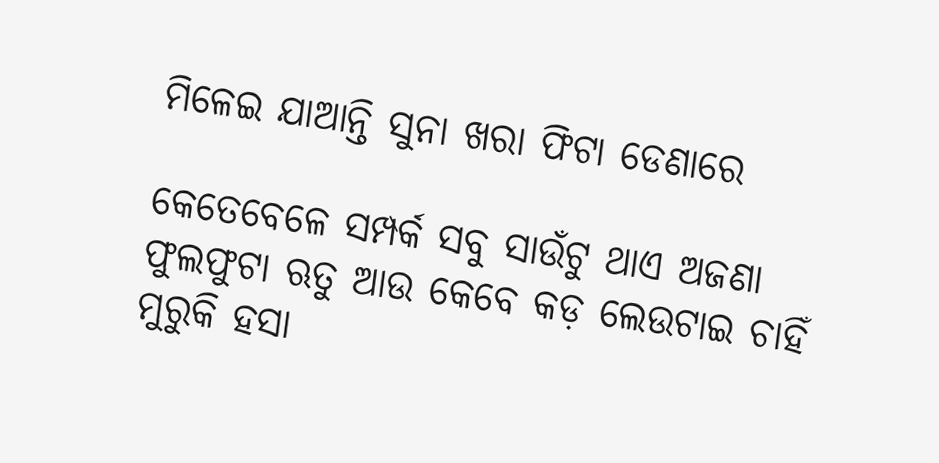ମିଳେଇ ଯାଆନ୍ତି ସୁନା ଖରା ଫିଟା ଡେଣାରେ

କେତେବେଳେ ସମ୍ପର୍କ ସବୁ ସାଉଁଟୁ ଥାଏ ଅଜଣା ଫୁଲଫୁଟା ଋତୁ ଆଉ କେବେ କଡ଼ ଲେଉଟାଇ ଚାହିଁ ମୁରୁକି ହସା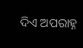ଦିଏ ଅପରାହ୍ନ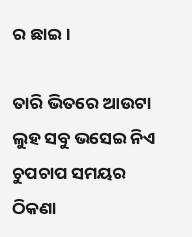ର ଛାଇ।

ତାରି ଭିତରେ ଆଉଟା ଲୁହ ସବୁ ଭସେଇ ନିଏ ଚୁପଚାପ ସମୟର ଠିକଣା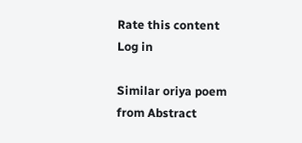Rate this content
Log in

Similar oriya poem from Abstract